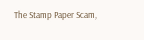The Stamp Paper Scam,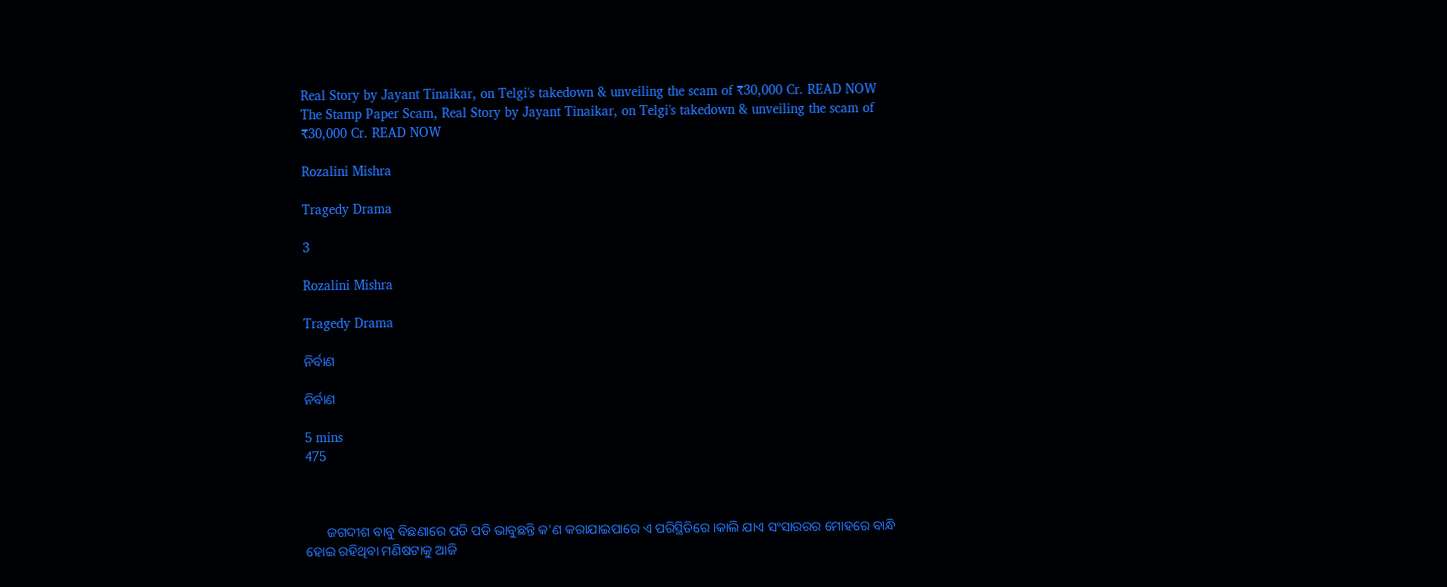Real Story by Jayant Tinaikar, on Telgi's takedown & unveiling the scam of ₹30,000 Cr. READ NOW
The Stamp Paper Scam, Real Story by Jayant Tinaikar, on Telgi's takedown & unveiling the scam of ₹30,000 Cr. READ NOW

Rozalini Mishra

Tragedy Drama

3

Rozalini Mishra

Tragedy Drama

ନିର୍ବାଣ

ନିର୍ବାଣ

5 mins
475



      ଜଗଦୀଶ ବାବୁ ବିଛଣାରେ ପଡି ପଡି ଭାବୁଛନ୍ତି କ'ଣ କରାଯାଇପାରେ ଏ ପରିସ୍ଥିତିରେ।କାଲି ଯାଏ ସଂସାରରର ମୋହରେ ବାନ୍ଧି ହୋଇ ରହିଥିବା ମଣିଷଟାକୁ ଆଜି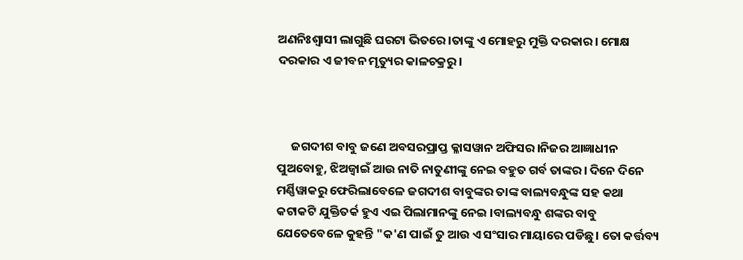ଅଣନିଃଶ୍ଵାସୀ ଲାଗୁଛି ଘରଟା ଭିତରେ।ତାଙ୍କୁ ଏ ମୋହରୁ ମୁକ୍ତି ଦରକାର। ମୋକ୍ଷ ଦରକାର ଏ ଜୀବନ ମୃତ୍ୟୁର କାଳଚକ୍ରରୁ।



     ଜଗଦୀଶ ବାବୁ ଜଣେ ଅବସରପ୍ରାପ୍ତ କ୍ଳାସୱାନ ଅଫିସର।ନିଜର ଆଜ୍ଞାଧୀନ ପୁଅବୋହୁ, ଝିଅଜ୍ୱାଇଁ ଆଉ ନାତି ନାତୁଣୀଙ୍କୁ ନେଇ ବହୁତ ଗର୍ବ ତାଙ୍କର। ଦିନେ ଦିନେ ମର୍ଣ୍ଣିୱାକରୁ ଫେରିଲାବେଳେ ଜଗଦୀଶ ବାବୁଙ୍କର ତାଙ୍କ ବାଲ୍ୟବନ୍ଧୁଙ୍କ ସହ କଥା କଟାକଟି ଯୁକ୍ତିତର୍କ ହୁଏ ଏଇ ପିଲାମାନଙ୍କୁ ନେଇ ।ବାଲ୍ୟବନ୍ଧୁ ଶଙ୍କର ବାବୁ ଯେତେବେଳେ କୁହନ୍ତି "କ'ଣ ପାଇଁ ତୁ ଆଉ ଏ ସଂସାର ମାୟାରେ ପଡିଛୁ। ତୋ କର୍ତ୍ତବ୍ୟ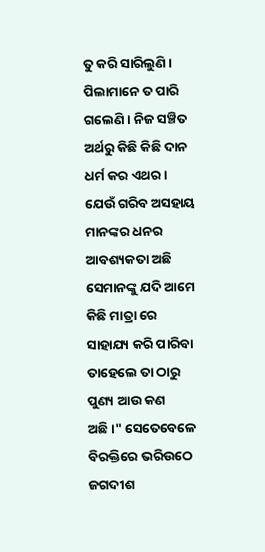ତୁ କରି ସାରିଲୁଣି। ପିଲାମାନେ ତ ପାରି ଗଲେଣି। ନିଜ ସଞ୍ଚିତ ଅର୍ଥରୁ କିଛି କିଛି ଦାନ ଧର୍ମ କର ଏଥର। ଯେଉଁ ଗରିବ ଅସହାୟ ମାନଙ୍କର ଧନର ଆବଶ୍ୟକତା ଅଛି ସେମାନଙ୍କୁ ଯଦି ଆମେ କିଛି ମାତ୍ରା ରେ ସାହାଯ୍ୟ କରି ପାରିବା ତାହେଲେ ତା ଠାରୁ ପୁଣ୍ୟ ଆଉ କଣ ଅଛି।" ସେତେବେଳେ ବିରକ୍ତିରେ ଭରିଉଠେ ଜଗଦୀଶ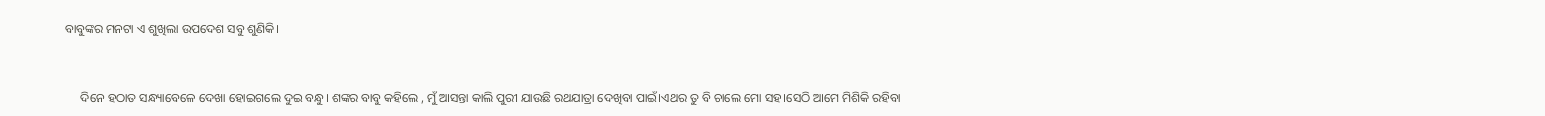ବାବୁଙ୍କର ମନଟା ଏ ଶୁଖିଲା ଉପଦେଶ ସବୁ ଶୁଣିକି।


     ଦିନେ ହଠାତ ସନ୍ଧ୍ୟାବେଳେ ଦେଖା ହୋଇଗଲେ ଦୁଇ ବନ୍ଧୁ। ଶଙ୍କର ବାବୁ କହିଲେ , ମୁଁ ଆସନ୍ତା କାଲି ପୁରୀ ଯାଉଛି ରଥଯାତ୍ରା ଦେଖିବା ପାଇଁ।ଏଥର ତୁ ବି ଚାଲେ ମୋ ସହ।ସେଠି ଆମେ ମିଶିକି ରହିବା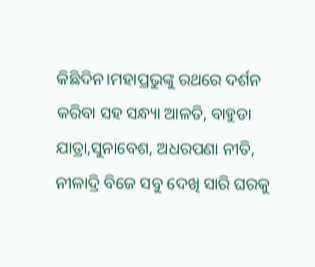କିଛିଦିନ।ମହାପ୍ରଭୁଙ୍କୁ ରଥରେ ଦର୍ଶନ କରିବା ସହ ସନ୍ଧ୍ୟା ଆଳତି, ବାହୁଡା ଯାତ୍ରା,ସୁନାବେଶ, ଅଧରପଣା ନୀତି, ନୀଳାଦ୍ରି ବିଜେ ସବୁ ଦେଖି ସାରି ଘରକୁ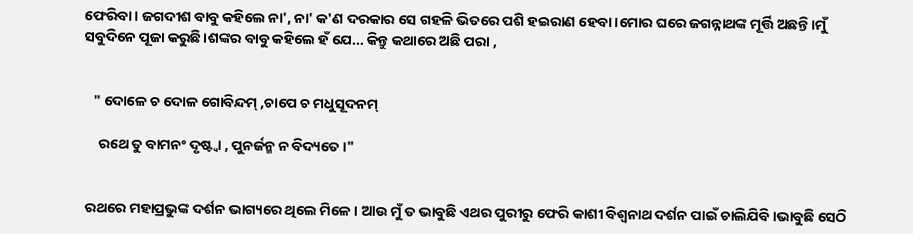ଫେରିବା। ଜଗଦୀଶ ବାବୁ କହିଲେ ନା', ନା' କ'ଣ ଦରକାର ସେ ଗହଳି ଭିତରେ ପଶି ହଇରାଣ ହେବା।ମୋର ଘରେ ଜଗନ୍ନାଥଙ୍କ ମୂର୍ତ୍ତି ଅଛନ୍ତି।ମୁଁ ସବୁଦିନେ ପୂଜା କରୁଛି।ଶଙ୍କର ବାବୁ କହିଲେ ହଁ ଯେ... କିନ୍ତୁ କଥାରେ ଅଛି ପରା ,


   " ଦୋଳେ ଚ ଦୋଳ ଗୋବିନ୍ଦମ୍ ,ଚାପେ ଚ ମଧୁସୂଦନମ୍

     ରଥେ ତୁ ବାମନଂ ଦୃଷ୍ଟ୍ୱା , ପୁନର୍ଜନ୍ମ ନ ବିଦ୍ୟତେ।"


 ରଥରେ ମହାପ୍ରଭୁଙ୍କ ଦର୍ଶନ ଭାଗ୍ୟରେ ଥିଲେ ମିଳେ। ଆଉ ମୁଁ ତ ଭାବୁଛି ଏଥର ପୁରୀରୁ ଫେରି କାଶୀ ବିଶ୍ୱନାଥ ଦର୍ଶନ ପାଇଁ ଚାଲିଯିବି।ଭାବୁଛି ସେଠି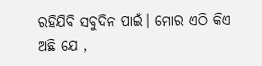ରହିଯିବି ସବୁଦିନ ପାଇଁ। ମୋର ଏଠି କିଏ ଅଛି ଯେ ,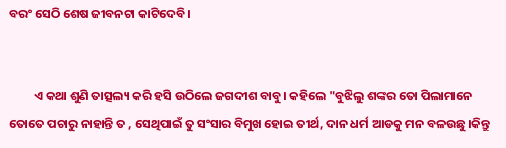ବରଂ ସେଠି ଶେଷ ଜୀବନଟା କାଟିଦେବି।


         ଏ କଥା ଶୁଣି ତାତ୍ସଲ୍ୟ କରି ହସି ଉଠିଲେ ଜଗଦୀଶ ବାବୁ। କହିଲେ "ବୁଝିଲୁ ଶଙ୍କର ତୋ ପିଲାମାନେ ତୋତେ ପଚାରୁ ନାହାନ୍ତି ତ , ସେଥିପାଇଁ ତୁ ସଂସାର ବିମୁଖ ହୋଇ ତୀର୍ଥ, ଦାନ ଧର୍ମ ଆଡକୁ ମନ ବଳଉଛୁ ।କିନ୍ତୁ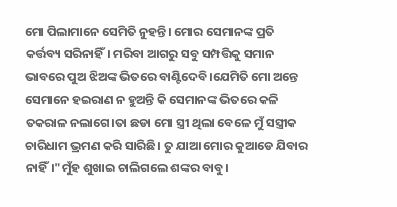ମୋ ପିଲାମାନେ ସେମିତି ନୁହନ୍ତି। ମୋର ସେମାନଙ୍କ ପ୍ରତି କର୍ତ୍ତବ୍ୟ ସରିନାହିଁ। ମରିବା ଆଗରୁ ସବୁ ସମ୍ପତ୍ତିକୁ ସମାନ ଭାବରେ ପୁଅ ଝିଅଙ୍କ ଭିତରେ ବାଣ୍ଟିଦେବି।ଯେମିତି ମୋ ଅନ୍ତେ ସେମାନେ ହଇରାଣ ନ ହୁଅନ୍ତି କି ସେମାନଙ୍କ ଭିତରେ କଳି ତକରାଳ ନଲାଗେ।ତା ଛଡା ମୋ ସ୍ତ୍ରୀ ଥିଲା ବେଳେ ମୁଁ ସସ୍ତ୍ରୀକ ଚାରିଧାମ ଭ୍ରମଣ କରି ସାରିଛି। ତୁ ଯାଆ ମୋର କୁଆଡେ ଯିବାର ନାହିଁ।"ମୁଁହ ଶୁଖାଇ ଚାଲିଗଲେ ଶଙ୍କର ବାବୁ।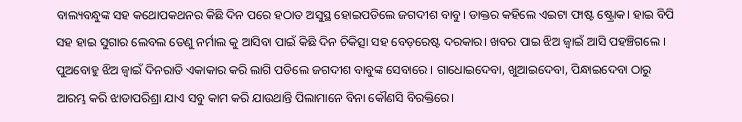ବାଲ୍ୟବନ୍ଧୁଙ୍କ ସହ କଥୋପକଥନର କିଛି ଦିନ ପରେ ହଠାତ ଅସୁସ୍ଥ ହୋଇପଡିଲେ ଜଗଦୀଶ ବାବୁ। ଡାକ୍ତର କହିଲେ ଏଇଟା ଫାଷ୍ଟ ଷ୍ଟ୍ରୋକ। ହାଇ ବିପି ସହ ହାଇ ସୁଗାର ଲେବଲ ତେଣୁ ନର୍ମାଲ କୁ ଆସିବା ପାଇଁ କିଛି ଦିନ ଚିକିତ୍ସା ସହ ବେଡ଼ରେଷ୍ଟ ଦରକାର। ଖବର ପାଇ ଝିଅ ଜ୍ୱାଇଁ ଆସି ପହଞ୍ଚିଗଲେ । ପୁଅବୋହୁ ଝିଅ ଜ୍ବାଇଁ ଦିନରାତି ଏକାକାର କରି ଲାଗି ପଡିଲେ ଜଗଦୀଶ ବାବୁଙ୍କ ସେବାରେ । ଗାଧୋଇଦେବା, ଖୁଆଇଦେବା, ପିନ୍ଧାଇଦେବା ଠାରୁ ଆରମ୍ଭ କରି ଝାଡାପରିଶ୍ରା ଯାଏ ସବୁ କାମ କରି ଯାଉଥାନ୍ତି ପିଲାମାନେ ବିନା କୌଣସି ବିରକ୍ତିରେ।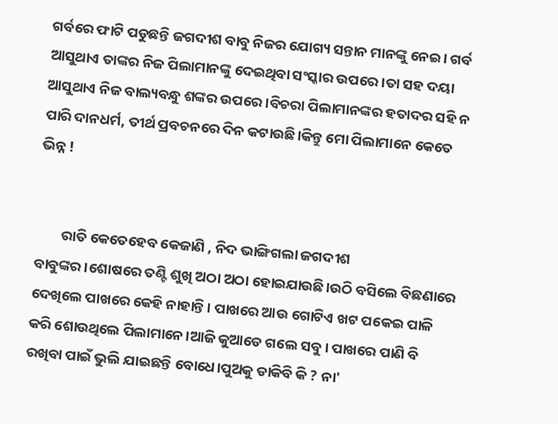ଗର୍ବରେ ଫାଟି ପଡୁଛନ୍ତି ଜଗଦୀଶ ବାବୁ ନିଜର ଯୋଗ୍ୟ ସନ୍ତାନ ମାନଙ୍କୁ ନେଇ। ଗର୍ବ ଆସୁଥାଏ ତାଙ୍କର ନିଜ ପିଲାମାନଙ୍କୁ ଦେଇଥିବା ସଂସ୍କାର ଉପରେ।ତା ସହ ଦୟା ଆସୁଥାଏ ନିଜ ବାଲ୍ୟବନ୍ଧୁ ଶଙ୍କର ଉପରେ।ବିଚରା ପିଲାମାନଙ୍କର ହତାଦର ସହି ନ ପାରି ଦାନଧର୍ମ, ତୀର୍ଥ ପ୍ରବଚନରେ ଦିନ କଟାଉଛି।କିନ୍ତୁ ମୋ ପିଲାମାନେ କେତେ ଭିନ୍ନ !


        ରାତି କେତେହେବ କେଜାଣି , ନିଦ ଭାଙ୍ଗିଗଲା ଜଗଦୀଶ ବାବୁଙ୍କର।ଶୋଷରେ ତଣ୍ଟି ଶୁଖି ଅଠା ଅଠା ହୋଇଯାଉଛି।ଉଠି ବସିଲେ ବିଛଣାରେ ଦେଖିଲେ ପାଖରେ କେହି ନାହାନ୍ତି। ପାଖରେ ଆଉ ଗୋଟିଏ ଖଟ ପକେଇ ପାଳି କରି ଶୋଉଥିଲେ ପିଲାମାନେ।ଆଜି କୁଆଡେ ଗଲେ ସବୁ। ପାଖରେ ପାଣି ବି ରଖିବା ପାଇଁ ଭୁଲି ଯାଇଛନ୍ତି ବୋଧେ।ପୁଅକୁ ଡାକିବି କି ? ନା'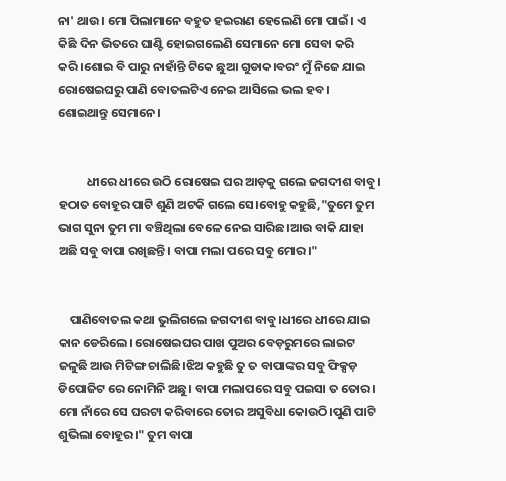ନା' ଥାଉ। ମୋ ପିଲାମାନେ ବହୁତ ହଇରାଣ ହେଲେଣି ମୋ ପାଇଁ। ଏ କିଛି ଦିନ ଭିତରେ ଘାଣ୍ଟି ହୋଇଗଲେଣି ସେମାନେ ମୋ ସେବା କରି କରି।ଶୋଇ ବି ପାରୁ ନାହାଁନ୍ତି ଟିକେ ଛୁଆ ଗୁଡାକ।ବରଂ ମୁଁ ନିଜେ ଯାଇ ରୋଷେଇଘରୁ ପାଣି ବୋତଲଟିଏ ନେଇ ଆସିଲେ ଭଲ ହବ। ଶୋଇଥାନ୍ତୁ ସେମାନେ।


          ଧୀରେ ଧୀରେ ଉଠି ରୋଷେଇ ଘର ଆଡ଼କୁ ଗଲେ ଜଗଦୀଶ ବାବୁ। ହଠାତ ବୋହୂର ପାଟି ଶୁଣି ଅଟକି ଗଲେ ସେ।ବୋହୁ କହୁଛି,"ତୁମେ ତୁମ ଭାଗ ସୁନା ତୁମ ମା ବଞ୍ଚିଥିଲା ବେଳେ ନେଇ ସାରିଛ।ଆଉ ବାକି ଯାହା ଅଛି ସବୁ ବାପା ରଖିଛନ୍ତି। ବାପା ମଲା ପରେ ସବୁ ମୋର।"


    ପାଣିବୋତଲ କଥା ଭୁଲିଗଲେ ଜଗଦୀଶ ବାବୁ।ଧୀରେ ଧୀରେ ଯାଇ କାନ ଡେରିଲେ। ରୋଷେଇଘର ପାଖ ପୁଅର ବେଡ଼ରୁମରେ ଲାଇଟ ଜଳୁଛି ଆଉ ମିଟିଙ୍ଗ ଚାଲିଛି।ଝିଅ କହୁଛି ତୁ ତ ବାପାଙ୍କର ସବୁ ଫିକ୍ସଡ଼ ଡିପୋଜିଟ ରେ ନୋମିନି ଅଛୁ। ବାପା ମଲାପରେ ସବୁ ପଇସା ତ ତୋର। ମୋ ନାଁରେ ସେ ଘରଟା କରିବାରେ ତୋର ଅସୁବିଧା କୋଉଠି।ପୁଣି ପାଟି ଶୁଭିଲା ବୋହୂର।" ତୁମ ବାପା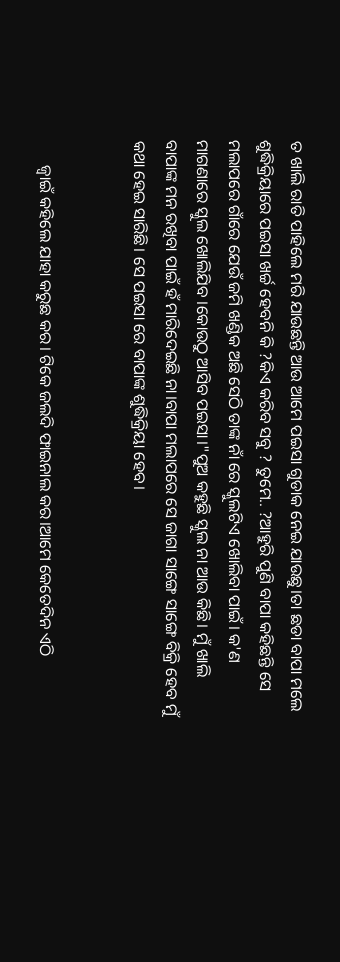ତ ଖାଲି ରାତି ପାହିଲେ ମରି ଯାଉଛନ୍ତି ଆଉ ଆମେ ପଇସା ଗୁଡାକ ନେଇ ଯାଉଛୁ।ତା ଛଡା ବାପା ମଲେ ଶୁଦ୍ଧିକ୍ରିୟାରେ ପଇସା ଖର୍ଚ୍ଚ ହେବନି କି ?କିଏ କରିବ ସବୁ ? ତୁମେ.. ?ଆହୁରି ପୁଣି ବାପା କହିଛନ୍ତି ସେ ମଲାପରେ ଗାଁରେ ଯେଉଁ ଜମି ଖଣ୍ଡିକ ଅଛି ସେଠି ତାଙ୍କ ନାଁ ରେ ସ୍କୁଲଟିଏ ଖୋଲିବା ପାଇଁ। କ'ଣ ମାଗଣାରେ ସ୍କୁଲ ଖୋଲିଯିବ ।କୋଉଠୁ ଆସିବ ପଇସା।"ପୁଅ କହୁଛି ସ୍କୁଲ ନା ଆଉ କିଛି। ମୁଁ ଖାଲି ବାପାଙ୍କ ମନ ରଖିବା ପାଇଁ ହଁ ମାରିଦେଇଛି ନା।ବାପା ମଲାପରେ ସେ ଜାଗା ସାଙ୍ଗେ ସାଙ୍ଗେ ବିକ୍ରି ହେବ ମୁଁ କଥା ହେଇ ସାରିଛି। ସେ ପଇସା ରେ ବାପାଙ୍କ ଶୁଦ୍ଧିକ୍ରିୟା ହେବ।


      ଜ୍ବାଇଁ କହିଲେ ଯାହା କରୁଛ କର। ଟିକେ ଜଲଦି ଫାଇନାଲ କର।ଆମେ କେତେଦିନ ଏଠି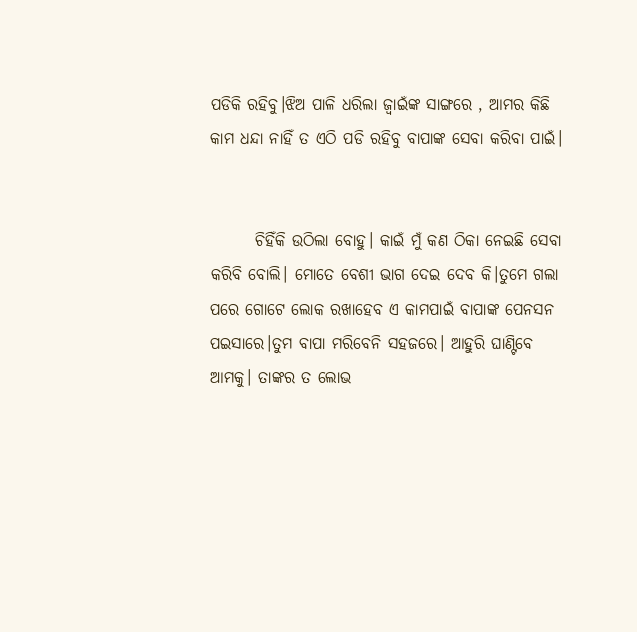ପଡିକି ରହିବୁ।ଝିଅ ପାଳି ଧରିଲା ଜ୍ବାଇଁଙ୍କ ସାଙ୍ଗରେ , ଆମର କିଛି କାମ ଧନ୍ଦା ନାହିଁ ତ ଏଠି ପଡି ରହିବୁ ବାପାଙ୍କ ସେବା କରିବା ପାଇଁ।


       ଚିହିଁକି ଉଠିଲା ବୋହୁ। କାଇଁ ମୁଁ କଣ ଠିକା ନେଇଛି ସେବା କରିବି ବୋଲି। ମୋତେ ବେଶୀ ଭାଗ ଦେଇ ଦେବ କି।ତୁମେ ଗଲା ପରେ ଗୋଟେ ଲୋକ ରଖାହେବ ଏ କାମପାଇଁ ବାପାଙ୍କ ପେନସନ ପଇସାରେ।ତୁମ ବାପା ମରିବେନି ସହଜରେ। ଆହୁରି ଘାଣ୍ଟିବେ ଆମକୁ। ତାଙ୍କର ତ ଲୋଭ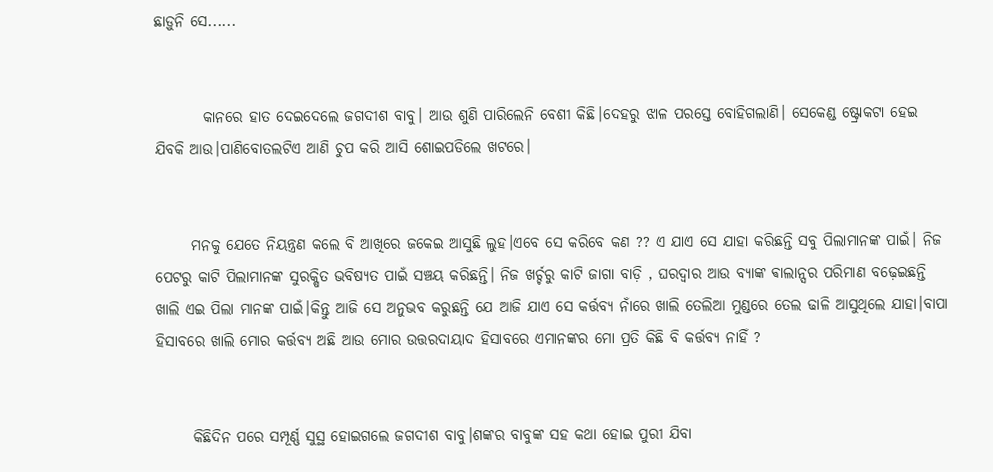ଛାଡ଼ୁନି ସେ......


        କାନରେ ହାତ ଦେଇଦେଲେ ଜଗଦୀଶ ବାବୁ। ଆଉ ଶୁଣି ପାରିଲେନି ବେଶୀ କିଛି।ଦେହରୁ ଝାଳ ପରସ୍ତେ ବୋହିଗଲାଣି। ସେକେଣ୍ଡ ଷ୍ଟ୍ରୋକଟା ହେଇ ଯିବକି ଆଉ।ପାଣିବୋତଲଟିଏ ଆଣି ଚୁପ କରି ଆସି ଶୋଇପଡିଲେ ଖଟରେ।


      ମନକୁ ଯେତେ ନିୟନ୍ତ୍ରଣ କଲେ ବି ଆଖିରେ ଜକେଇ ଆସୁଛି ଲୁହ।ଏବେ ସେ କରିବେ କଣ ?? ଏ ଯାଏ ସେ ଯାହା କରିଛନ୍ତି ସବୁ ପିଲାମାନଙ୍କ ପାଇଁ। ନିଜ ପେଟରୁ କାଟି ପିଲାମାନଙ୍କ ସୁରକ୍ଷିତ ଭବିଷ୍ୟତ ପାଇଁ ସଞ୍ଚୟ କରିଛନ୍ତି। ନିଜ ଖର୍ଚ୍ଚରୁ କାଟି ଜାଗା ବାଡ଼ି , ଘରଦ୍ୱାର ଆଉ ବ୍ୟାଙ୍କ ଵାଲାନ୍ସର ପରିମାଣ ବଢ଼େଇଛନ୍ତି ଖାଲି ଏଇ ପିଲା ମାନଙ୍କ ପାଇଁ।କିନ୍ତୁ ଆଜି ସେ ଅନୁଭବ କରୁଛନ୍ତି ଯେ ଆଜି ଯାଏ ସେ କର୍ତ୍ତବ୍ୟ ନାଁରେ ଖାଲି ତେଲିଆ ମୁଣ୍ଡରେ ତେଲ ଢାଳି ଆସୁଥିଲେ ଯାହା।ବାପା ହିସାବରେ ଖାଲି ମୋର କର୍ତ୍ତବ୍ୟ ଅଛି ଆଉ ମୋର ଉତ୍ତରଦାୟାଦ ହିସାବରେ ଏମାନଙ୍କର ମୋ ପ୍ରତି କିଛି ବି କର୍ତ୍ତବ୍ୟ ନାହିଁ ?


      କିଛିଦିନ ପରେ ସମ୍ପୂର୍ଣ୍ଣ ସୁସ୍ଥ ହୋଇଗଲେ ଜଗଦୀଶ ବାବୁ।ଶଙ୍କର ବାବୁଙ୍କ ସହ କଥା ହୋଇ ପୁରୀ ଯିବା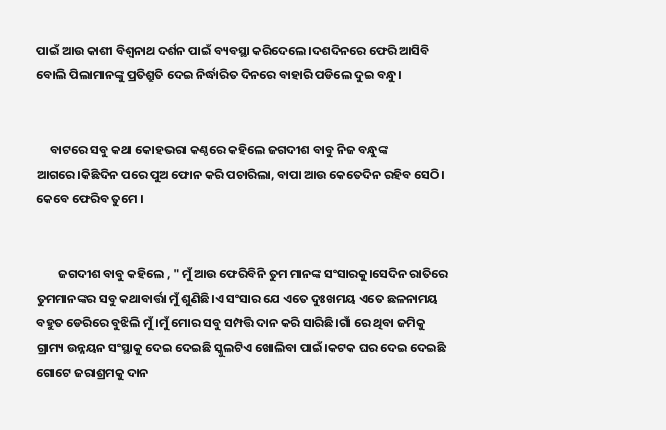ପାଇଁ ଆଉ କାଶୀ ବିଶ୍ୱନାଥ ଦର୍ଶନ ପାଇଁ ବ୍ୟବସ୍ଥା କରିଦେଲେ।ଦଶଦିନରେ ଫେରି ଆସିବି ବୋଲି ପିଲାମାନଙ୍କୁ ପ୍ରତିଶ୍ରୁତି ଦେଇ ନିର୍ଦ୍ଧାରିତ ଦିନରେ ବାହାରି ପଡିଲେ ଦୁଇ ବନ୍ଧୁ।


     ବାଟରେ ସବୁ କଥା କୋହଭରା କଣ୍ଠରେ କହିଲେ ଜଗଦୀଶ ବାବୁ ନିଜ ବନ୍ଧୁଙ୍କ ଆଗରେ।କିଛିଦିନ ପରେ ପୁଅ ଫୋନ କରି ପଚାରିଲା, ବାପା ଆଉ କେତେଦିନ ରହିବ ସେଠି। କେବେ ଫେରିବ ତୁମେ ।


        ଜଗଦୀଶ ବାବୁ କହିଲେ , " ମୁଁ ଆଉ ଫେରିବିନି ତୁମ ମାନଙ୍କ ସଂସାରକୁ।ସେଦିନ ରାତିରେ ତୁମମାନଙ୍କର ସବୁ କଥାବାର୍ତ୍ତା ମୁଁ ଶୁଣିଛି।ଏ ସଂସାର ଯେ ଏତେ ଦୁଃଖମୟ ଏତେ ଛଳନାମୟ ବହୁତ ଡେରିରେ ବୁଝିଲି ମୁଁ।ମୁଁ ମୋର ସବୁ ସମ୍ପତ୍ତି ଦାନ କରି ସାରିଛି।ଗାଁ ରେ ଥିବା ଜମିକୁ ଗ୍ରାମ୍ୟ ଉନ୍ନୟନ ସଂସ୍ଥାକୁ ଦେଇ ଦେଇଛି ସ୍କୁଲଟିଏ ଖୋଲିବା ପାଇଁ।କଟକ ଘର ଦେଇ ଦେଇଛି ଗୋଟେ ଜରାଶ୍ରମକୁ ଦାନ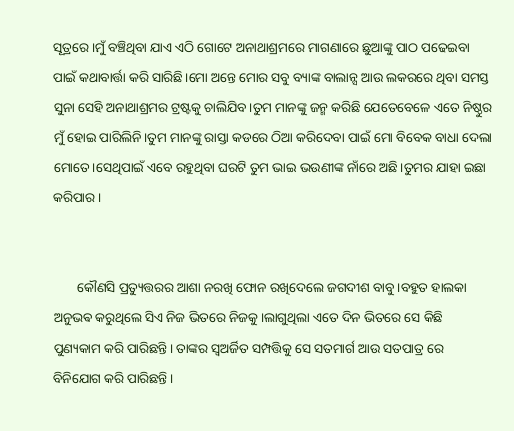ସୂତ୍ରରେ।ମୁଁ ବଞ୍ଚିଥିବା ଯାଏ ଏଠି ଗୋଟେ ଅନାଥାଶ୍ରମରେ ମାଗଣାରେ ଛୁଆଙ୍କୁ ପାଠ ପଢେଇବା ପାଇଁ କଥାବାର୍ତ୍ତା କରି ସାରିଛି।ମୋ ଅନ୍ତେ ମୋର ସବୁ ବ୍ୟାଙ୍କ ବାଲାନ୍ସ ଆଉ ଲକରରେ ଥିବା ସମସ୍ତ ସୁନା ସେହି ଅନାଥାଶ୍ରମର ଟ୍ରଷ୍ଟକୁ ଚାଲିଯିବ।ତୁମ ମାନଙ୍କୁ ଜନ୍ମ କରିଛି ଯେତେବେଳେ ଏତେ ନିଷ୍ଠୁର ମୁଁ ହୋଇ ପାରିଲିନି।ତୁମ ମାନଙ୍କୁ ରାସ୍ତା କଡରେ ଠିଆ କରିଦେବା ପାଇଁ ମୋ ବିବେକ ବାଧା ଦେଲା ମୋତେ।ସେଥିପାଇଁ ଏବେ ରହୁଥିବା ଘରଟି ତୁମ ଭାଇ ଭଉଣୀଙ୍କ ନାଁରେ ଅଛି।ତୁମର ଯାହା ଇଛା କରିପାର।


       କୌଣସି ପ୍ରତ୍ୟୁତ୍ତରର ଆଶା ନରଖି ଫୋନ ରଖିଦେଲେ ଜଗଦୀଶ ବାବୁ।ବହୁତ ହାଲକା ଅନୁଭଵ କରୁଥିଲେ ସିଏ ନିଜ ଭିତରେ ନିଜକୁ।ଲାଗୁଥିଲା ଏତେ ଦିନ ଭିତରେ ସେ କିଛି ପୁଣ୍ୟକାମ କରି ପାରିଛନ୍ତି। ତାଙ୍କର ସ୍ବଅର୍ଜିତ ସମ୍ପତ୍ତିକୁ ସେ ସତମାର୍ଗ ଆଉ ସତପାତ୍ର ରେ ବିନିଯୋଗ କରି ପାରିଛନ୍ତି ।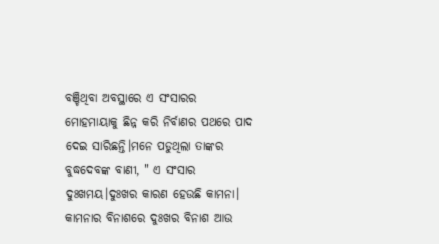ବଞ୍ଚିଥିବା ଅବସ୍ଥାରେ ଏ ସଂସାରର ମୋହମାୟାକୁ ଛିନ୍ନ କରି ନିର୍ବାଣର ପଥରେ ପାଦ ଦେଇ ସାରିଛନ୍ତି।ମନେ ପଡୁଥିଲା ତାଙ୍କର ବୁଦ୍ଧଦେବଙ୍କ ବାଣୀ, " ଏ ସଂସାର ଦୁଃଖମୟ।ଦୁଃଖର କାରଣ ହେଉଛି କାମନା। କାମନାର ବିନାଶରେ ଦୁଃଖର ବିନାଶ ଆଉ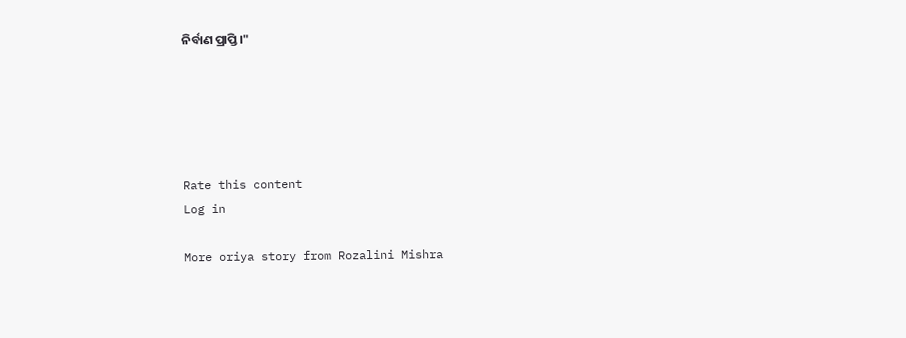ନିର୍ବାଣ ପ୍ରାପ୍ତି।"





Rate this content
Log in

More oriya story from Rozalini Mishra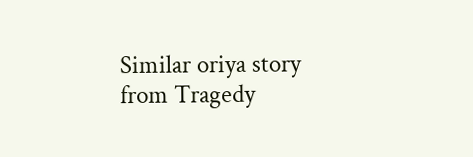Similar oriya story from Tragedy